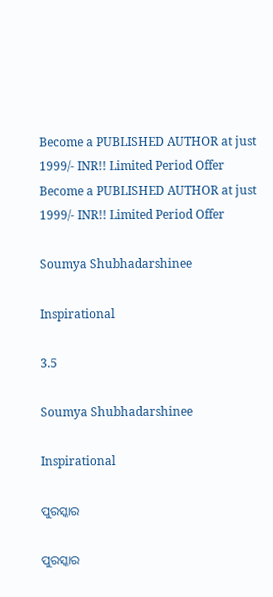Become a PUBLISHED AUTHOR at just 1999/- INR!! Limited Period Offer
Become a PUBLISHED AUTHOR at just 1999/- INR!! Limited Period Offer

Soumya Shubhadarshinee

Inspirational

3.5

Soumya Shubhadarshinee

Inspirational

ପୁରସ୍କାର

ପୁରସ୍କାର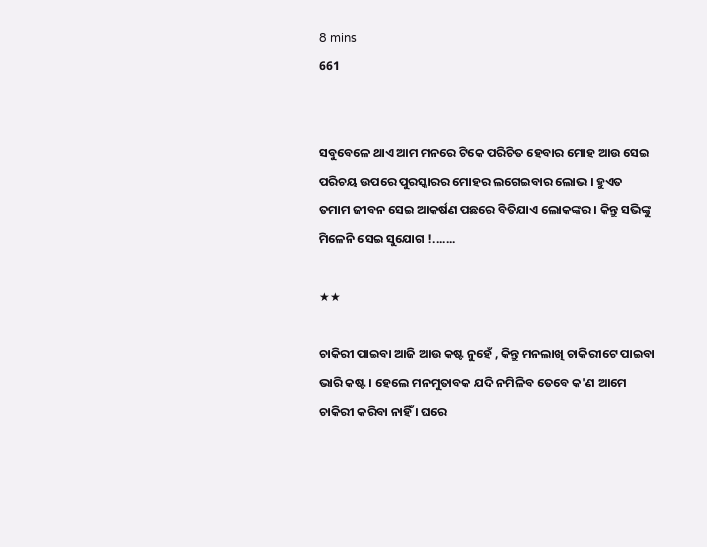8 mins
661


ସବୁବେଳେ ଥାଏ ଆମ ମନରେ ଟିକେ ପରିଚିତ ହେବାର ମୋହ ଆଉ ସେଇ ପରିଚୟ ଉପରେ ପୁରସ୍କାରର ମୋହର ଲଗେଇବାର ଲୋଭ । ହୁଏତ ତମାମ ଜୀବନ ସେଇ ଆକର୍ଷଣ ପଛରେ ବିତିଯାଏ ଲୋକଙ୍କର । କିନ୍ତୁ ସଭିଙ୍କୁ ମିଳେନି ସେଇ ସୁଯୋଗ !.......

★★

ଚାକିରୀ ପାଇବା ଆଜି ଆଉ କଷ୍ଟ ନୁହେଁ , କିନ୍ତୁ ମନଲାଖି ଚାକିରୀଟେ ପାଇବା ଭାରି କଷ୍ଟ । ହେଲେ ମନମୁତାବକ ଯଦି ନମିଳିବ ତେବେ କ'ଣ ଆମେ ଚାକିରୀ କରିବା ନାହିଁ । ଘରେ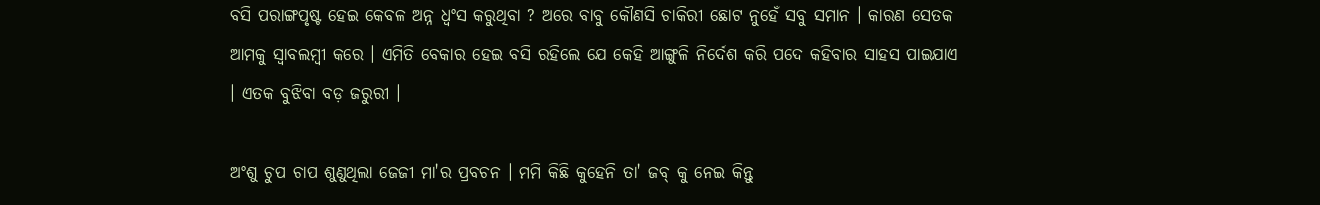ବସି ପରାଙ୍ଗପୃଷ୍ଟ ହେଇ କେବଳ ଅନ୍ନ ଧ୍ୱଂସ କରୁଥିବା ? ଅରେ ବାବୁ କୌଣସି ଚାକିରୀ ଛୋଟ ନୁହେଁ ସବୁ ସମାନ । କାରଣ ସେତକ ଆମକୁ ସ୍ୱାବଲମ୍ବୀ କରେ । ଏମିତି ବେକାର ହେଇ ବସି ରହିଲେ ଯେ କେହି ଆଙ୍ଗୁଳି ନିର୍ଦେଶ କରି ପଦେ କହିବାର ସାହସ ପାଇଯାଏ । ଏତକ ବୁଝିବା ବଡ଼ ଜରୁରୀ ।

ଅଂଶୁ ଚୁପ ଚାପ ଶୁଣୁଥିଲା ଜେଜୀ ମା'ର ପ୍ରବଚନ । ମମି କିଛି କୁହେନି ତା' ଜବ୍ କୁ ନେଇ କିନ୍ତୁ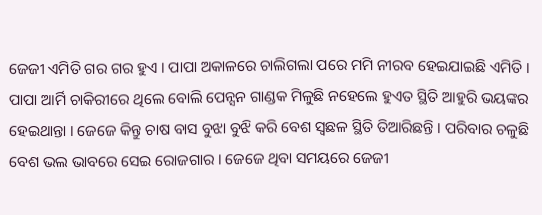ଜେଜୀ ଏମିତି ଗର ଗର ହୁଏ । ପାପା ଅକାଳରେ ଚାଲିଗଲା ପରେ ମମି ନୀରବ ହେଇଯାଇଛି ଏମିତି । ପାପା ଆର୍ମି ଚାକିରୀରେ ଥିଲେ ବୋଲି ପେନ୍ସନ ଗାଣ୍ଡକ ମିଳୁଛି ନହେଲେ ହୁଏତ ସ୍ଥିତି ଆହୁରି ଭୟଙ୍କର ହେଇଥାନ୍ତା । ଜେଜେ କିନ୍ତୁ ଚାଷ ବାସ ବୁଝା ବୁଝି କରି ବେଶ ସ୍ଵଛଳ ସ୍ଥିତି ତିଆରିଛନ୍ତି । ପରିବାର ଚଳୁଛି ବେଶ ଭଲ ଭାବରେ ସେଇ ରୋଜଗାର । ଜେଜେ ଥିବା ସମୟରେ ଜେଜୀ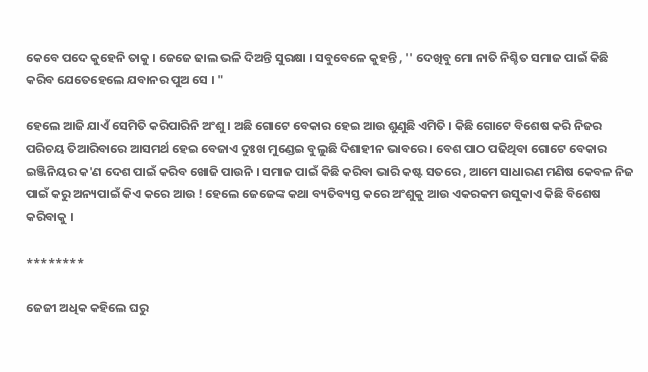କେବେ ପଦେ କୁହେନି ତାକୁ । ଜେଜେ ଢାଲ ଭଳି ଦିଅନ୍ତି ସୁରକ୍ଷା । ସବୁବେଳେ କୁହନ୍ତି , '' ଦେଖିବୁ ମୋ ନାତି ନିଶ୍ଚିତ ସମାଜ ପାଇଁ କିଛି କରିବ ଯେତେହେଲେ ଯବାନର ପୁଅ ସେ । "

ହେଲେ ଆଜି ଯାଏଁ ସେମିତି କରିପାରିନି ଅଂଶୁ । ଅଛି ଗୋଟେ ବେକାର ହେଇ ଆଉ ଶୁଣୁଛି ଏମିତି । କିଛି ଗୋଟେ ବିଶେଷ କରି ନିଜର ପରିଚୟ ତିଆରିବାରେ ଆସମର୍ଥ ହେଇ ବେଜାଏ ଦୁଃଖ ମୁଣ୍ଡେଇ ବୁଲୁଛି ଦିଶାହୀନ ଭାବରେ । ବେଶ ପାଠ ପଢିଥିବା ଗୋଟେ ବେକାର ଇଞ୍ଜିନିୟର କ'ଣ ଦେଶ ପାଇଁ କରିବ ଖୋଜି ପାଉନି । ସମାଜ ପାଇଁ କିଛି କରିବା ଭାରି କଷ୍ଟ ସତରେ , ଆମେ ସାଧାରଣ ମଣିଷ କେବଳ ନିଜ ପାଇଁ କରୁ ଅନ୍ୟପାଇଁ କିଏ କରେ ଆଉ ! ହେଲେ ଜେଜେଙ୍କ କଥା ବ୍ୟତିବ୍ୟସ୍ତ କରେ ଅଂଶୁକୁ ଆଉ ଏକରକମ ଉସୁକାଏ କିଛି ବିଶେଷ କରିବାକୁ ।

********

ଜେଜୀ ଅଧିକ କହିଲେ ଘରୁ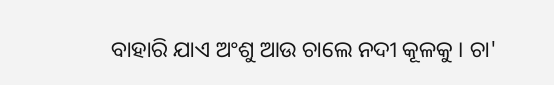ବାହାରି ଯାଏ ଅଂଶୁ ଆଉ ଚାଲେ ନଦୀ କୂଳକୁ । ଚା'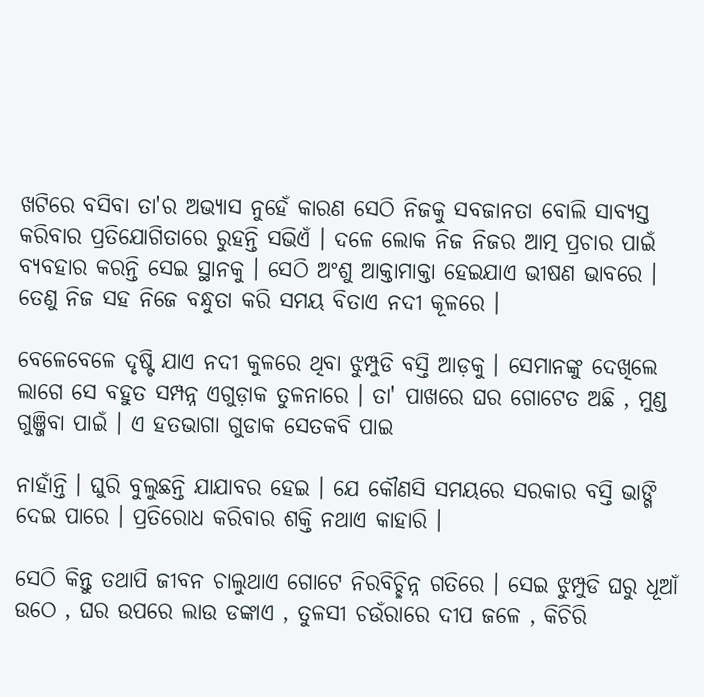ଖଟିରେ ବସିବା ତା'ର ଅଭ୍ୟାସ ନୁହେଁ କାରଣ ସେଠି ନିଜକୁ ସବଜାନତା ବୋଲି ସାବ୍ୟସ୍ତ କରିବାର ପ୍ରତିଯୋଗିତାରେ ରୁହନ୍ତି ସଭିଏଁ । ଦଳେ ଲୋକ ନିଜ ନିଜର ଆତ୍ମ ପ୍ରଚାର ପାଇଁ ବ୍ୟବହାର କରନ୍ତି ସେଇ ସ୍ଥାନକୁ । ସେଠି ଅଂଶୁ ଆକ୍ତାମାକ୍ତା ହେଇଯାଏ ଭୀଷଣ ଭାବରେ । ତେଣୁ ନିଜ ସହ ନିଜେ ବନ୍ଧୁତା କରି ସମୟ ବିତାଏ ନଦୀ କୂଳରେ ।

ବେଳେବେଳେ ଦୃଷ୍ଟି ଯାଏ ନଦୀ କୁଳରେ ଥିବା ଝୁମ୍ପୁଡି ବସ୍ତି ଆଡ଼କୁ । ସେମାନଙ୍କୁ ଦେଖିଲେ ଲାଗେ ସେ ବହୁତ ସମ୍ପନ୍ନ ଏଗୁଡ଼ାକ ତୁଳନାରେ । ତା' ପାଖରେ ଘର ଗୋଟେତ ଅଛି , ମୁଣ୍ଡ ଗୁଞ୍ଜିବା ପାଇଁ । ଏ ହତଭାଗା ଗୁଡାକ ସେତକବି ପାଇ

ନାହାଁନ୍ତି । ଘୁରି ବୁଲୁଛନ୍ତି ଯାଯାବର ହେଇ । ଯେ କୌଣସି ସମୟରେ ସରକାର ବସ୍ତି ଭାଙ୍ଗି ଦେଇ ପାରେ । ପ୍ରତିରୋଧ କରିବାର ଶକ୍ତି ନଥାଏ କାହାରି ।

ସେଠି କିନ୍ତୁ ତଥାପି ଜୀବନ ଚାଲୁଥାଏ ଗୋଟେ ନିରବିଚ୍ଛିନ୍ନ ଗତିରେ । ସେଇ ଝୁମ୍ପୁଡି ଘରୁ ଧୂଆଁ ଉଠେ , ଘର ଉପରେ ଲାଉ ଡଙ୍କାଏ , ତୁଳସୀ ଚଉଁରାରେ ଦୀପ ଜଳେ , କିଚିରି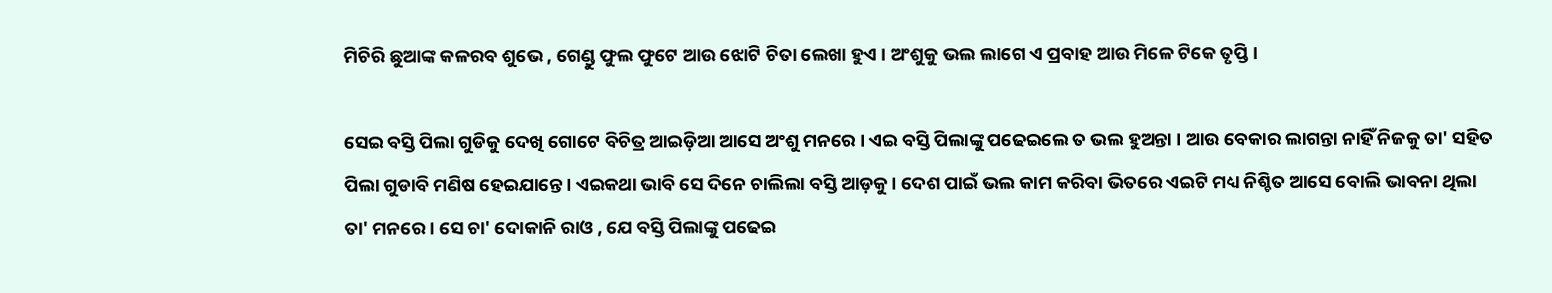ମିଚିରି ଛୁଆଙ୍କ କଳରବ ଶୁଭେ , ଗେଣ୍ଡୁ ଫୁଲ ଫୁଟେ ଆଉ ଝୋଟି ଚିତା ଲେଖା ହୁଏ । ଅଂଶୁକୁ ଭଲ ଲାଗେ ଏ ପ୍ରବାହ ଆଉ ମିଳେ ଟିକେ ତୃପ୍ତି ।

ସେଇ ବସ୍ତି ପିଲା ଗୁଡିକୁ ଦେଖି ଗୋଟେ ବିଚିତ୍ର ଆଇଡ଼ିଆ ଆସେ ଅଂଶୁ ମନରେ । ଏଇ ବସ୍ତି ପିଲାଙ୍କୁ ପଢେଇଲେ ତ ଭଲ ହୁଅନ୍ତା । ଆଉ ବେକାର ଲାଗନ୍ତା ନାହିଁ ନିଜକୁ ତା' ସହିତ ପିଲା ଗୁଡାବି ମଣିଷ ହେଇଯାନ୍ତେ । ଏଇକଥା ଭାବି ସେ ଦିନେ ଚାଲିଲା ବସ୍ତି ଆଡ଼କୁ । ଦେଶ ପାଇଁ ଭଲ କାମ କରିବା ଭିତରେ ଏଇଟି ମଧ୍ୟ ନିଶ୍ଚିତ ଆସେ ବୋଲି ଭାବନା ଥିଲା ତା' ମନରେ । ସେ ଚା' ଦୋକାନି ରାଓ , ଯେ ବସ୍ତି ପିଲାଙ୍କୁ ପଢେଇ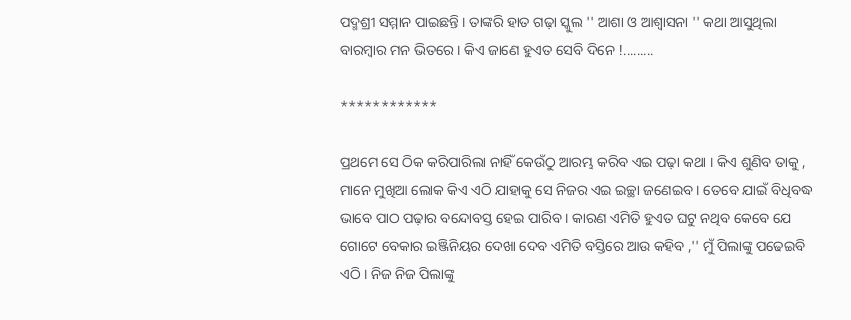ପଦ୍ମଶ୍ରୀ ସମ୍ମାନ ପାଇଛନ୍ତି । ତାଙ୍କରି ହାତ ଗଢ଼ା ସ୍କୁଲ '' ଆଶା ଓ ଆଶ୍ୱାସନା '' କଥା ଆସୁଥିଲା ବାରମ୍ବାର ମନ ଭିତରେ । କିଏ ଜାଣେ ହୁଏତ ସେବି ଦିନେ !.........

************

ପ୍ରଥମେ ସେ ଠିକ କରିପାରିଲା ନାହିଁ କେଉଁଠୁ ଆରମ୍ଭ କରିବ ଏଇ ପଢ଼ା କଥା । କିଏ ଶୁଣିବ ତାକୁ , ମାନେ ମୁଖିଆ ଲୋକ କିଏ ଏଠି ଯାହାକୁ ସେ ନିଜର ଏଇ ଇଚ୍ଛା ଜଣେଇବ । ତେବେ ଯାଇଁ ବିଧିବଦ୍ଧ ଭାବେ ପାଠ ପଢ଼ାର ବନ୍ଦୋବସ୍ତ ହେଇ ପାରିବ । କାରଣ ଏମିତି ହୁଏତ ଘଟୁ ନଥିବ କେବେ ଯେ ଗୋଟେ ବେକାର ଇଞ୍ଜିନିୟର ଦେଖା ଦେବ ଏମିତି ବସ୍ତିରେ ଆଉ କହିବ ,'' ମୁଁ ପିଲାଙ୍କୁ ପଢେଇବି ଏଠି । ନିଜ ନିଜ ପିଲାଙ୍କୁ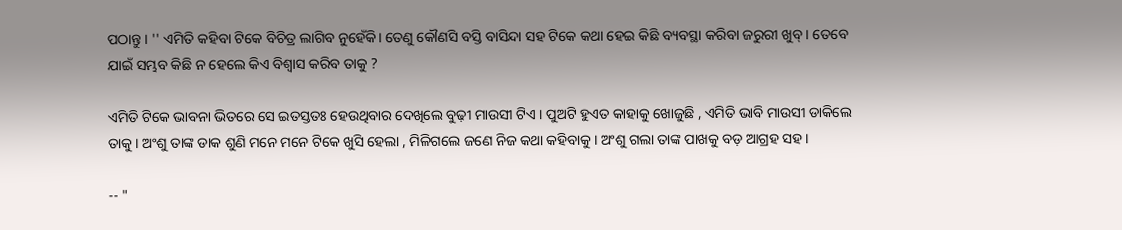ପଠାନ୍ତୁ । '' ଏମିତି କହିବା ଟିକେ ବିଚିତ୍ର ଲାଗିବ ନୁହେଁକି। ତେଣୁ କୌଣସି ବସ୍ତି ବାସିନ୍ଦା ସହ ଟିକେ କଥା ହେଇ କିଛି ବ୍ୟବସ୍ଥା କରିବା ଜରୁରୀ ଖୁବ୍ । ତେବେ ଯାଇଁ ସମ୍ଭବ କିଛି ନ ହେଲେ କିଏ ବିଶ୍ୱାସ କରିବ ତାକୁ ?

ଏମିତି ଟିକେ ଭାବନା ଭିତରେ ସେ ଇତସ୍ତତଃ ହେଉଥିବାର ଦେଖିଲେ ବୁଢ଼ୀ ମାଉସୀ ଟିଏ । ପୁଅଟି ହୁଏତ କାହାକୁ ଖୋଜୁଛି , ଏମିତି ଭାବି ମାଉସୀ ଡାକିଲେ ତାକୁ । ଅଂଶୁ ତାଙ୍କ ଡାକ ଶୁଣି ମନେ ମନେ ଟିକେ ଖୁସି ହେଲା , ମିଳିଗଲେ ଜଣେ ନିଜ କଥା କହିବାକୁ । ଅଂଶୁ ଗଲା ତାଙ୍କ ପାଖକୁ ବଡ଼ ଆଗ୍ରହ ସହ ।

-- "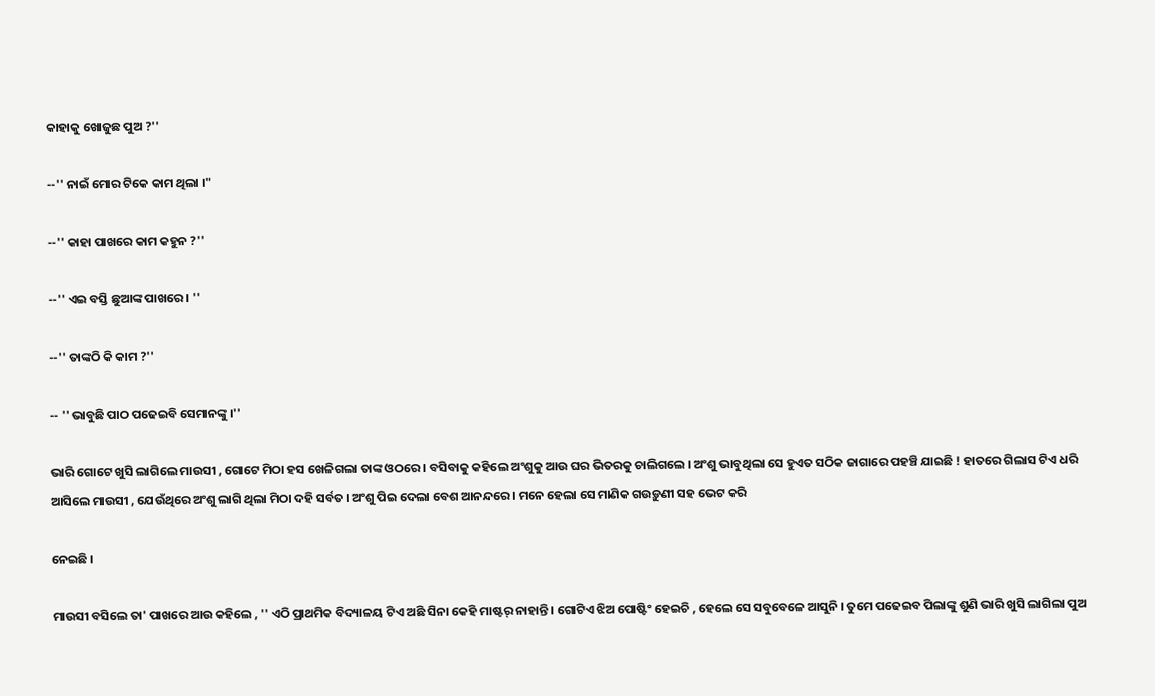କାହାକୁ ଖୋଜୁଛ ପୁଅ ?''

--'' ନାଇଁ ମୋର ଟିକେ କାମ ଥିଲା ।"

--'' କାହା ପାଖରେ କାମ କହୁନ ?''

--'' ଏଇ ବସ୍ତି ଛୁଆଙ୍କ ପାଖରେ । ''

--'' ତାଙ୍କଠି କି କାମ ?''

-- '' ଭାବୁଛି ପାଠ ପଢେଇବି ସେମାନଙ୍କୁ ।''

ଭାରି ଗୋଟେ ଖୁସି ଲାଗିଲେ ମାଉସୀ , ଗୋଟେ ମିଠା ହସ ଖେଳିଗଲା ତାଙ୍କ ଓଠରେ । ବସିବାକୁ କହିଲେ ଅଂଶୁକୁ ଆଉ ଘର ଭିତରକୁ ଚାଲିଗଲେ । ଅଂଶୁ ଭାବୁଥିଲା ସେ ହୁଏତ ସଠିକ ଜାଗାରେ ପହଞ୍ଚି ଯାଇଛି ! ହାତରେ ଗିଲାସ ଟିଏ ଧରି ଆସିଲେ ମାଉସୀ , ଯେଉଁଥିରେ ଅଂଶୁ ଲାଗି ଥିଲା ମିଠା ଦହି ସର୍ବତ । ଅଂଶୁ ପିଇ ଦେଲା ବେଶ ଆନନ୍ଦରେ । ମନେ ହେଲା ସେ ମାଣିକ ଗଉଡ଼ୁଣୀ ସହ ଭେଟ କରି

ନେଇଛି ।

ମାଉସୀ ବସିଲେ ତା' ପାଖରେ ଆଉ କହିଲେ , '' ଏଠି ପ୍ରାଥମିକ ବିଦ୍ୟାଳୟ ଟିଏ ଅଛି ସିନା କେହି ମାଷ୍ଟର୍ ନାହାନ୍ତି । ଗୋଟିଏ ଝିଅ ପୋଷ୍ଟିଂ ହେଇଚି , ହେଲେ ସେ ସବୁବେଳେ ଆସୁନି । ତୁମେ ପଢେଇବ ପିଲାଙ୍କୁ ଶୁଣି ଭାରି ଖୁସି ଲାଗିଲା ପୁଅ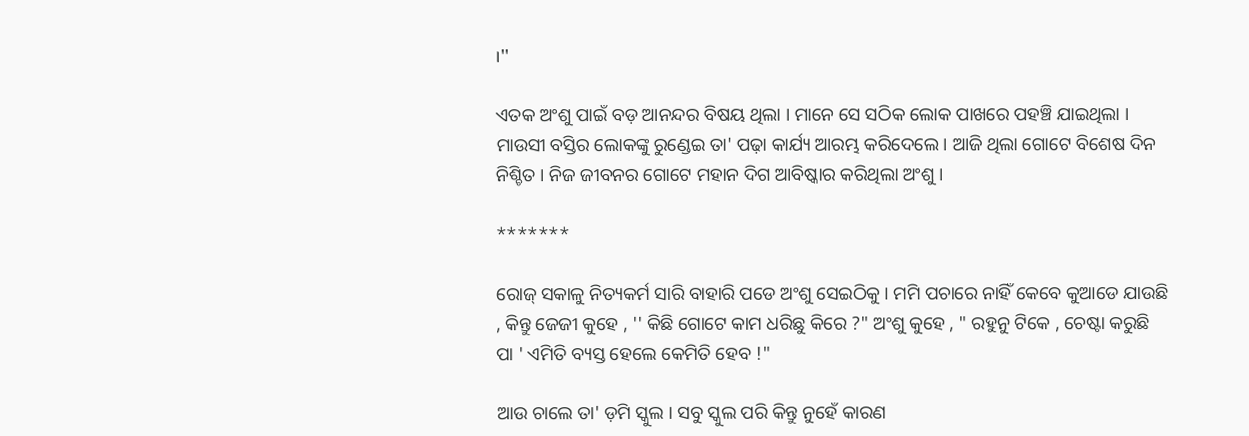।''

ଏତକ ଅଂଶୁ ପାଇଁ ବଡ଼ ଆନନ୍ଦର ବିଷୟ ଥିଲା । ମାନେ ସେ ସଠିକ ଲୋକ ପାଖରେ ପହଞ୍ଚି ଯାଇଥିଲା । ମାଉସୀ ବସ୍ତିର ଲୋକଙ୍କୁ ରୁଣ୍ଡେଇ ତା' ପଢ଼ା କାର୍ଯ୍ୟ ଆରମ୍ଭ କରିଦେଲେ । ଆଜି ଥିଲା ଗୋଟେ ବିଶେଷ ଦିନ ନିଶ୍ଚିତ । ନିଜ ଜୀବନର ଗୋଟେ ମହାନ ଦିଗ ଆବିଷ୍କାର କରିଥିଲା ଅଂଶୁ ।

*******

ରୋଜ୍ ସକାଳୁ ନିତ୍ୟକର୍ମ ସାରି ବାହାରି ପଡେ ଅଂଶୁ ସେଇଠିକୁ । ମମି ପଚାରେ ନାହିଁ କେବେ କୁଆଡେ ଯାଉଛି , କିନ୍ତୁ ଜେଜୀ କୁହେ , '' କିଛି ଗୋଟେ କାମ ଧରିଛୁ କିରେ ?" ଅଂଶୁ କୁହେ , " ରହୁନୁ ଟିକେ , ଚେଷ୍ଟା କରୁଛି ପା ' ଏମିତି ବ୍ୟସ୍ତ ହେଲେ କେମିତି ହେବ !"

ଆଉ ଚାଲେ ତା' ଡ଼ମି ସ୍କୁଲ । ସବୁ ସ୍କୁଲ ପରି କିନ୍ତୁ ନୁହେଁ କାରଣ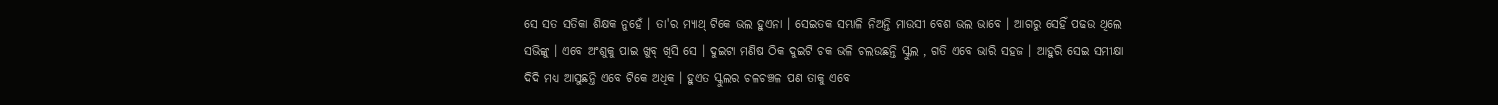ସେ ସତ ସତିକା ଶିକ୍ଷକ ନୁହେଁ । ତା'ର ମ୍ୟାଥ୍ ଟିକେ ଭଲ ହୁଏନା । ସେଇତକ ସମ୍ଭାଳି ନିଅନ୍ତି ମାଉସୀ ବେଶ ଭଲ ଭାବେ । ଆଗରୁ ସେହିଁ ପଢଉ ଥିଲେ ସଭିଙ୍କୁ । ଏବେ ଅଂଶୁକୁ ପାଇ ଖୁବ୍ ଖିସି ସେ । ଦୁଇଟା ମଣିଷ ଠିକ ଦୁଇଟି ଚକ ଭଳି ଚଲଉଛନ୍ତି ସ୍କୁଲ , ଗତି ଏବେ ଭାରି ସହଜ । ଆହୁରି ସେଇ ସମୀକ୍ଷା ଦିଦି ମଧ୍ୟ ଆସୁଛନ୍ତି ଏବେ ଟିକେ ଅଧିକ । ହୁଏତ ସ୍କୁଲର ଚଳଚଞ୍ଚଳ ପଣ ତାକୁ ଏବେ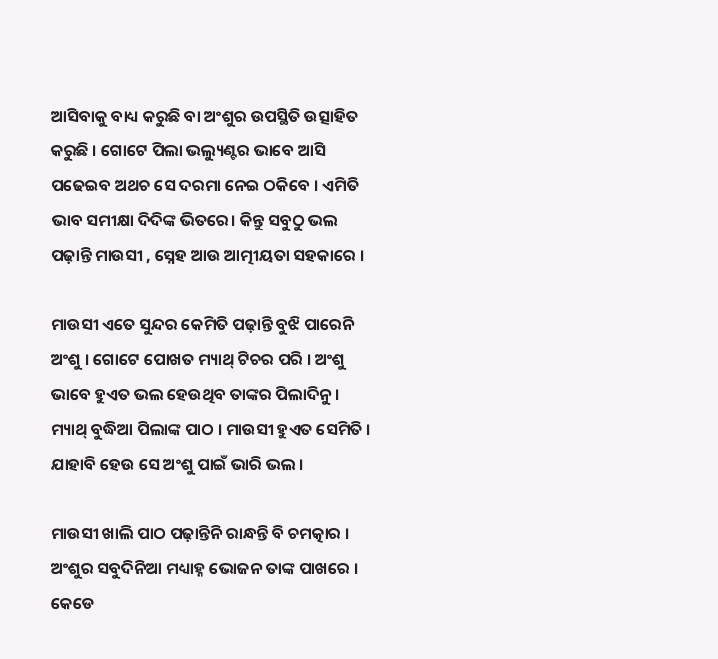ଆସିବାକୁ ବାଧ୍ୟ କରୁଛି ବା ଅଂଶୁର ଉପସ୍ଥିତି ଉତ୍ସାହିତ କରୁଛି । ଗୋଟେ ପିଲା ଭଲ୍ୟୁଣ୍ଟର ଭାବେ ଆସି ପଢେଇବ ଅଥଚ ସେ ଦରମା ନେଇ ଠକିବେ । ଏମିତି ଭାବ ସମୀକ୍ଷା ଦିଦିଙ୍କ ଭିତରେ। କିନ୍ତୁ ସବୁଠୁ ଭଲ ପଢ଼ାନ୍ତି ମାଉସୀ , ସ୍ନେହ ଆଉ ଆତ୍ମୀୟତା ସହକାରେ ।

ମାଉସୀ ଏତେ ସୁନ୍ଦର କେମିତି ପଢ଼ାନ୍ତି ବୁଝି ପାରେନି ଅଂଶୁ । ଗୋଟେ ପୋଖତ ମ୍ୟାଥ୍ ଟିଚର ପରି । ଅଂଶୁ ଭାବେ ହୁଏତ ଭଲ ହେଉଥିବ ତାଙ୍କର ପିଲାଦିନୁ । ମ୍ୟାଥ୍ ବୁଦ୍ଧିଆ ପିଲାଙ୍କ ପାଠ । ମାଉସୀ ହୁଏତ ସେମିତି । ଯାହାବି ହେଉ ସେ ଅଂଶୁ ପାଇଁ ଭାରି ଭଲ ।

ମାଉସୀ ଖାଲି ପାଠ ପଢ଼ାନ୍ତିନି ରାନ୍ଧନ୍ତି ବି ଚମତ୍କାର । ଅଂଶୁର ସବୁଦିନିଆ ମଧ୍ୟାହ୍ନ ଭୋଜନ ତାଙ୍କ ପାଖରେ । କେଡେ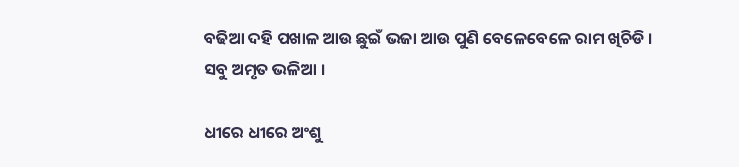ବଢିଆ ଦହି ପଖାଳ ଆଉ ଛୁଇଁ ଭଜା ଆଉ ପୁଣି ବେଳେବେଳେ ରାମ ଖିଚିଡି । ସବୁ ଅମୃତ ଭଳିଆ ।

ଧୀରେ ଧୀରେ ଅଂଶୁ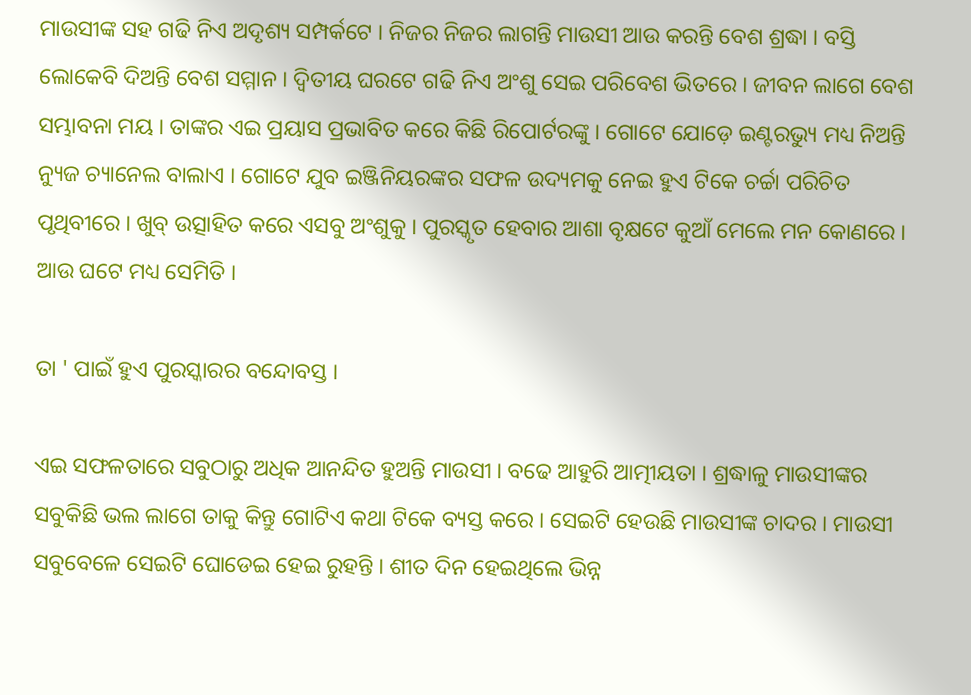ମାଉସୀଙ୍କ ସହ ଗଢି ନିଏ ଅଦୃଶ୍ୟ ସମ୍ପର୍କଟେ । ନିଜର ନିଜର ଲାଗନ୍ତି ମାଉସୀ ଆଉ କରନ୍ତି ବେଶ ଶ୍ରଦ୍ଧା । ବସ୍ତି ଲୋକେବି ଦିଅନ୍ତି ବେଶ ସମ୍ମାନ । ଦ୍ଵିତୀୟ ଘରଟେ ଗଢି ନିଏ ଅଂଶୁ ସେଇ ପରିବେଶ ଭିତରେ । ଜୀବନ ଲାଗେ ବେଶ ସମ୍ଭାବନା ମୟ । ତାଙ୍କର ଏଇ ପ୍ରୟାସ ପ୍ରଭାବିତ କରେ କିଛି ରିପୋର୍ଟରଙ୍କୁ । ଗୋଟେ ଯୋଡ଼େ ଇଣ୍ଟରଭ୍ୟୁ ମଧ୍ୟ ନିଅନ୍ତି ନ୍ୟୁଜ ଚ୍ୟାନେଲ ବାଲାଏ । ଗୋଟେ ଯୁବ ଇଞ୍ଜିନିୟରଙ୍କର ସଫଳ ଉଦ୍ୟମକୁ ନେଇ ହୁଏ ଟିକେ ଚର୍ଚ୍ଚା ପରିଚିତ ପୃଥିବୀରେ । ଖୁବ୍ ଉତ୍ସାହିତ କରେ ଏସବୁ ଅଂଶୁକୁ । ପୁରସ୍କୃତ ହେବାର ଆଶା ବୃକ୍ଷଟେ କୁଆଁ ମେଲେ ମନ କୋଣରେ । ଆଉ ଘଟେ ମଧ୍ୟ ସେମିତି ।

ତା ' ପାଇଁ ହୁଏ ପୁରସ୍କାରର ବନ୍ଦୋବସ୍ତ ।

ଏଇ ସଫଳତାରେ ସବୁଠାରୁ ଅଧିକ ଆନନ୍ଦିତ ହୁଅନ୍ତି ମାଉସୀ । ବଢେ ଆହୁରି ଆତ୍ମୀୟତା । ଶ୍ରଦ୍ଧାଳୁ ମାଉସୀଙ୍କର ସବୁକିଛି ଭଲ ଲାଗେ ତାକୁ କିନ୍ତୁ ଗୋଟିଏ କଥା ଟିକେ ବ୍ୟସ୍ତ କରେ । ସେଇଟି ହେଉଛି ମାଉସୀଙ୍କ ଚାଦର । ମାଉସୀ ସବୁବେଳେ ସେଇଟି ଘୋଡେଇ ହେଇ ରୁହନ୍ତି । ଶୀତ ଦିନ ହେଇଥିଲେ ଭିନ୍ନ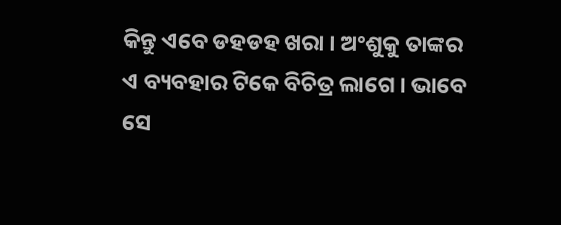କିନ୍ତୁ ଏବେ ଡହଡହ ଖରା । ଅଂଶୁକୁ ତାଙ୍କର ଏ ବ୍ୟବହାର ଟିକେ ବିଚିତ୍ର ଲାଗେ । ଭାବେ ସେ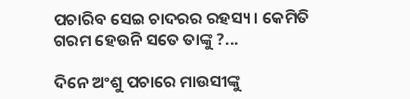ପଚାରିବ ସେଇ ଚାଦରର ରହସ୍ୟ । କେମିତି ଗରମ ହେଉନି ସତେ ତାଙ୍କୁ ?...

ଦିନେ ଅଂଶୁ ପଚାରେ ମାଉସୀଙ୍କୁ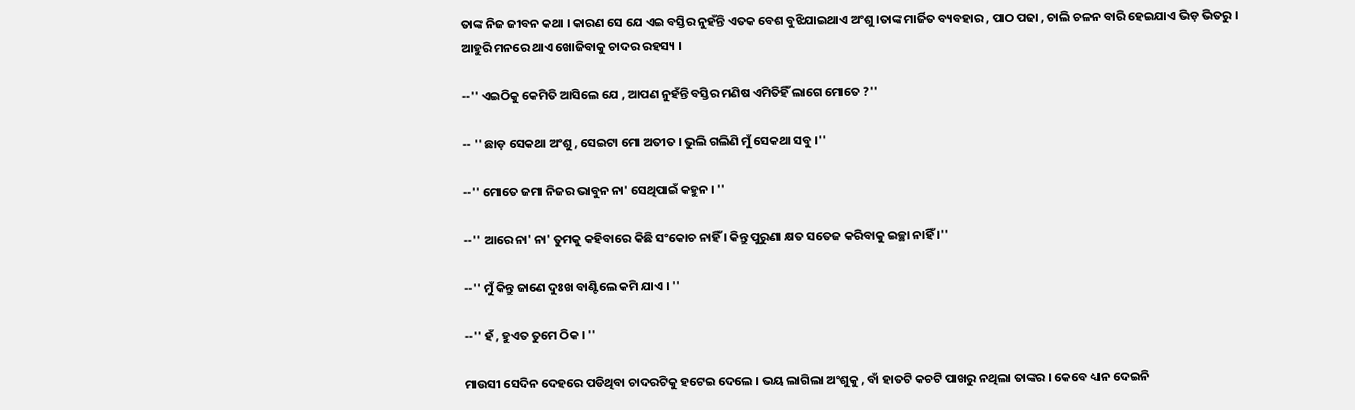ତାଙ୍କ ନିଜ ଜୀବନ କଥା । କାରଣ ସେ ଯେ ଏଇ ବସ୍ତିର ନୁହଁନ୍ତି ଏତକ ବେଶ ବୁଝିଯାଇଥାଏ ଅଂଶୁ ।ତାଙ୍କ ମାର୍ଜିତ ବ୍ୟବହାର , ପାଠ ପଢା , ଚାଲି ଚଳନ ବାରି ହେଇଯାଏ ଭିଡ଼ ଭିତରୁ । ଆହୁରି ମନରେ ଥାଏ ଖୋଜିବାକୁ ଚାଦର ରହସ୍ୟ ।

--'' ଏଇଠିକୁ କେମିତି ଆସିଲେ ଯେ , ଆପଣ ନୁହଁନ୍ତି ବସ୍ତିର ମଣିଷ ଏମିତିହିଁ ଲାଗେ ମୋତେ ?''

-- '' ଛାଡ଼ ସେକଥା ଅଂଶୁ , ସେଇଟା ମୋ ଅତୀତ । ଭୁଲି ଗଲିଣି ମୁଁ ସେକଥା ସବୁ ।''

--'' ମୋତେ ଜମା ନିଜର ଭାବୁନ ନା' ସେଥିପାଇଁ କହୁନ । ''

--'' ଆରେ ନା' ନା' ତୁମକୁ କହିବାରେ କିଛି ସଂକୋଚ ନାହିଁ । କିନ୍ତୁ ପୁରୁଣା କ୍ଷତ ସତେଜ କରିବାକୁ ଇଚ୍ଛା ନାହିଁ ।''

--'' ମୁଁ କିନ୍ତୁ ଜାଣେ ଦୁଃଖ ବାଣ୍ଟିଲେ କମି ଯାଏ । ''

--'' ହଁ , ହୁଏତ ତୁମେ ଠିକ । ''

ମାଉସୀ ସେଦିନ ଦେହରେ ପଡିଥିବା ଚାଦରଟିକୁ ହଟେଇ ଦେଲେ । ଭୟ ଲାଗିଲା ଅଂଶୁକୁ , ବାଁ ହାତଟି କଚଟି ପାଖରୁ ନଥିଲା ତାଙ୍କର । କେବେ ଧ୍ୟାନ ଦେଇନି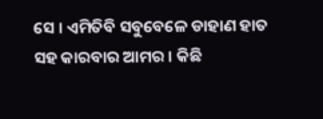ସେ । ଏମିତିବି ସବୁବେଳେ ଡାହାଣ ହାତ ସହ କାରବାର ଆମର । କିଛି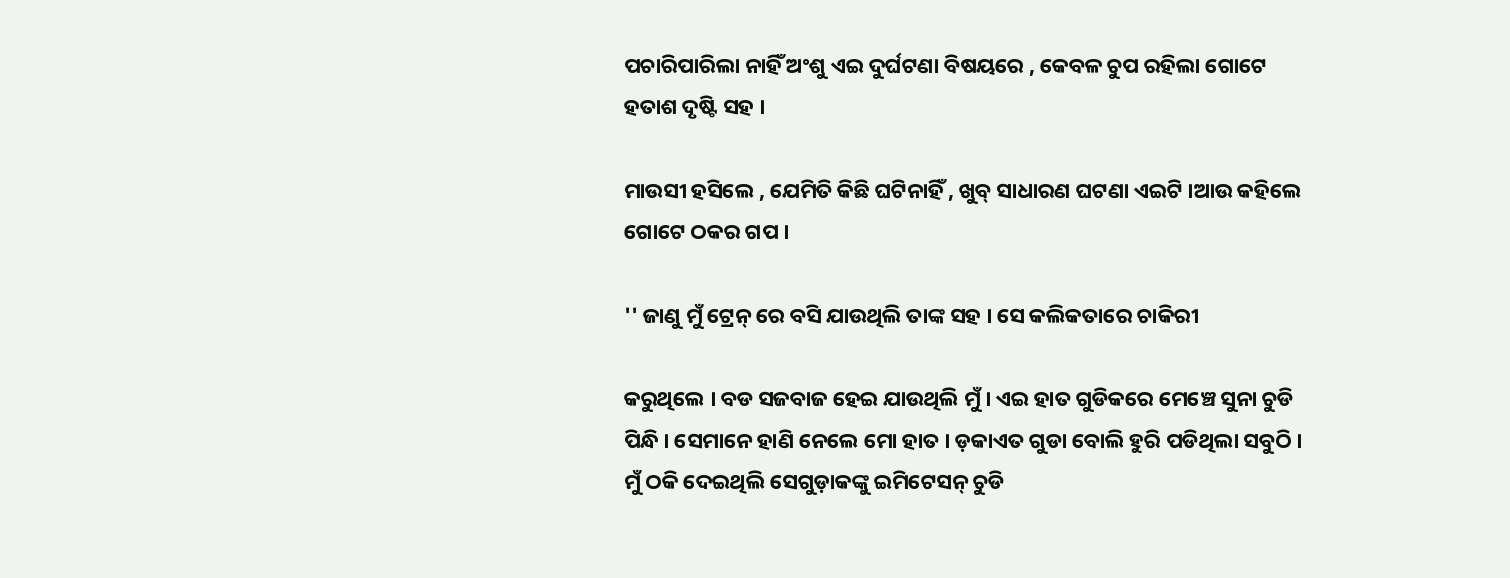ପଚାରିପାରିଲା ନାହିଁ ଅଂଶୁ ଏଇ ଦୁର୍ଘଟଣା ବିଷୟରେ , କେବଳ ଚୁପ ରହିଲା ଗୋଟେ ହତାଶ ଦୃଷ୍ଟି ସହ ।

ମାଉସୀ ହସିଲେ , ଯେମିତି କିଛି ଘଟିନାହିଁ , ଖୁବ୍ ସାଧାରଣ ଘଟଣା ଏଇଟି ।ଆଉ କହିଲେ ଗୋଟେ ଠକର ଗପ ।

'' ଜାଣୁ ମୁଁ ଟ୍ରେନ୍ ରେ ବସି ଯାଉଥିଲି ତାଙ୍କ ସହ । ସେ କଲିକତାରେ ଚାକିରୀ

କରୁଥିଲେ । ବଡ ସଜବାଜ ହେଇ ଯାଉଥିଲି ମୁଁ । ଏଇ ହାତ ଗୁଡିକରେ ମେଞ୍ଚେ ସୁନା ଚୁଡି ପିନ୍ଧି । ସେମାନେ ହାଣି ନେଲେ ମୋ ହାତ । ଡ଼କାଏତ ଗୁଡା ବୋଲି ହୁରି ପଡିଥିଲା ସବୁଠି । ମୁଁ ଠକି ଦେଇଥିଲି ସେଗୁଡ଼ାକଙ୍କୁ ଇମିଟେସନ୍ ଚୁଡି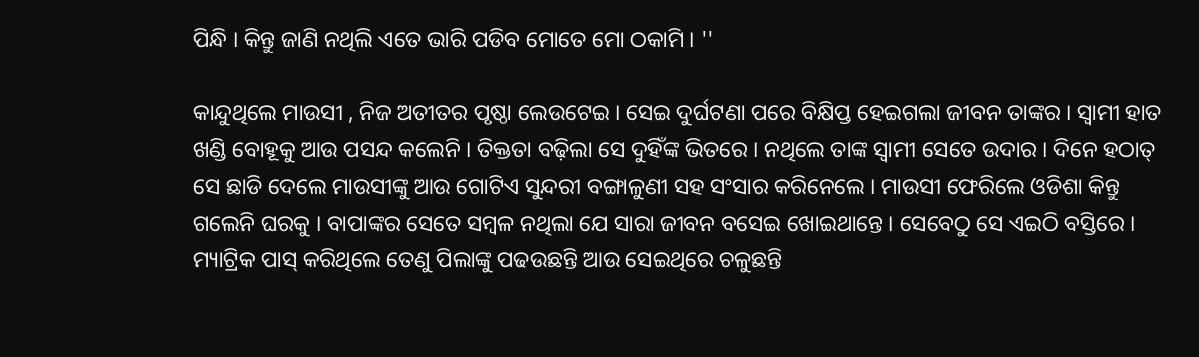ପିନ୍ଧି । କିନ୍ତୁ ଜାଣି ନଥିଲି ଏତେ ଭାରି ପଡିବ ମୋତେ ମୋ ଠକାମି । ''

କାନ୍ଦୁଥିଲେ ମାଉସୀ , ନିଜ ଅତୀତର ପୃଷ୍ଠା ଲେଉଟେଇ । ସେଇ ଦୁର୍ଘଟଣା ପରେ ବିକ୍ଷିପ୍ତ ହେଇଗଲା ଜୀବନ ତାଙ୍କର । ସ୍ୱାମୀ ହାତ ଖଣ୍ଡି ବୋହୂକୁ ଆଉ ପସନ୍ଦ କଲେନି । ତିକ୍ତତା ବଢ଼ିଲା ସେ ଦୁହିଁଙ୍କ ଭିତରେ । ନଥିଲେ ତାଙ୍କ ସ୍ୱାମୀ ସେତେ ଉଦାର । ଦିନେ ହଠାତ୍ ସେ ଛାଡି ଦେଲେ ମାଉସୀଙ୍କୁ ଆଉ ଗୋଟିଏ ସୁନ୍ଦରୀ ବଙ୍ଗାଳୁଣୀ ସହ ସଂସାର କରିନେଲେ । ମାଉସୀ ଫେରିଲେ ଓଡିଶା କିନ୍ତୁ ଗଲେନି ଘରକୁ । ବାପାଙ୍କର ସେତେ ସମ୍ବଳ ନଥିଲା ଯେ ସାରା ଜୀବନ ବସେଇ ଖୋଇଥାନ୍ତେ । ସେବେଠୁ ସେ ଏଇଠି ବସ୍ତିରେ । ମ୍ୟାଟ୍ରିକ ପାସ୍ କରିଥିଲେ ତେଣୁ ପିଲାଙ୍କୁ ପଢଉଛନ୍ତି ଆଉ ସେଇଥିରେ ଚଳୁଛନ୍ତି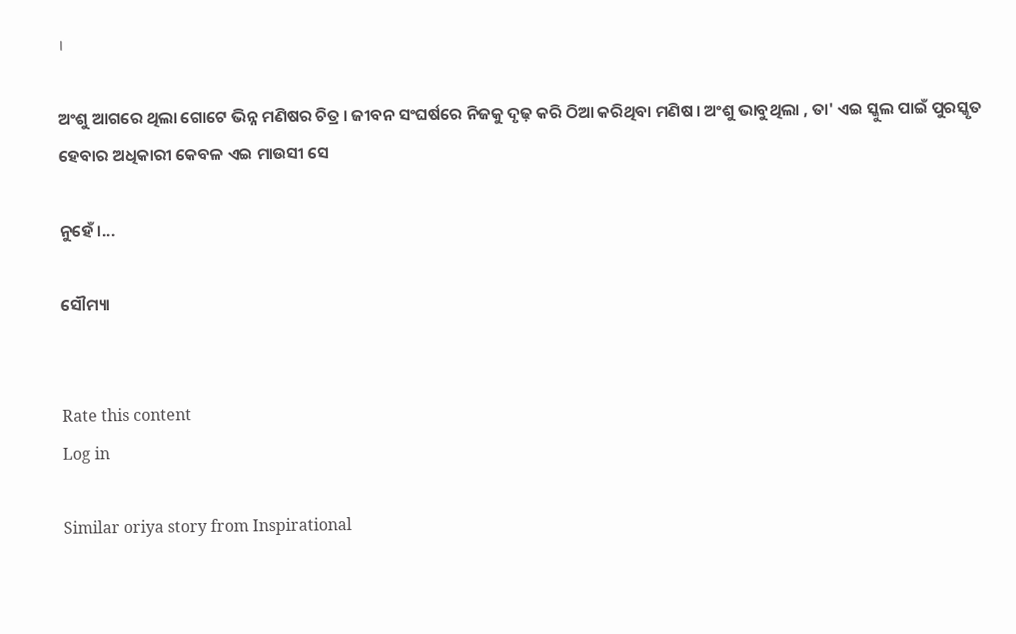।

ଅଂଶୁ ଆଗରେ ଥିଲା ଗୋଟେ ଭିନ୍ନ ମଣିଷର ଚିତ୍ର । ଜୀବନ ସଂଘର୍ଷରେ ନିଜକୁ ଦୃଢ଼ କରି ଠିଆ କରିଥିବା ମଣିଷ । ଅଂଶୁ ଭାବୁଥିଲା , ତା' ଏଇ ସ୍କୁଲ ପାଇଁ ପୁରସ୍କୃତ ହେବାର ଅଧିକାରୀ କେବଳ ଏଇ ମାଉସୀ ସେ

ନୁହେଁ ।...

ସୌମ୍ୟା


Rate this content
Log in

Similar oriya story from Inspirational